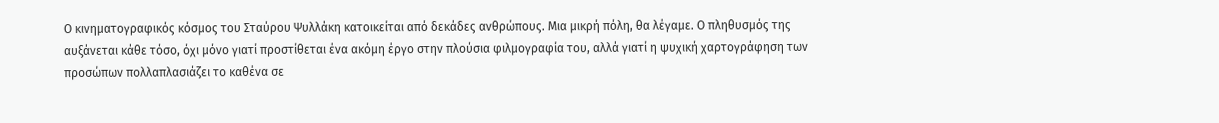Ο κινηματογραφικός κόσμος του Σταύρου Ψυλλάκη κατοικείται από δεκάδες ανθρώπους. Μια μικρή πόλη, θα λέγαμε. Ο πληθυσμός της αυξάνεται κάθε τόσο, όχι μόνο γιατί προστίθεται ένα ακόμη έργο στην πλούσια φιλμογραφία του, αλλά γιατί η ψυχική χαρτογράφηση των προσώπων πολλαπλασιάζει το καθένα σε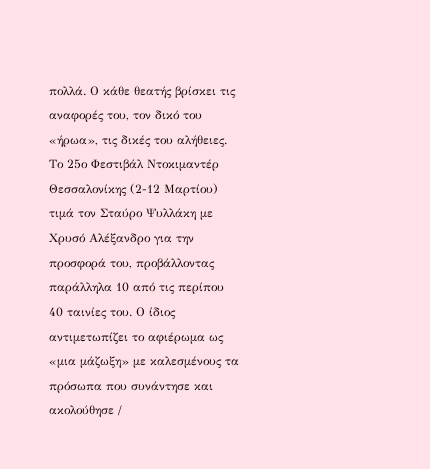πολλά. Ο κάθε θεατής βρίσκει τις αναφορές του, τον δικό του «ήρωα», τις δικές του αλήθειες.
Το 25ο Φεστιβάλ Ντοκιμαντέρ Θεσσαλονίκης (2-12 Μαρτίου) τιμά τον Σταύρο Ψυλλάκη με Χρυσό Αλέξανδρο για την προσφορά του, προβάλλοντας παράλληλα 10 από τις περίπου 40 ταινίες του. Ο ίδιος αντιμετωπίζει το αφιέρωμα ως «μια μάζωξη» με καλεσμένους τα πρόσωπα που συνάντησε και ακολούθησε /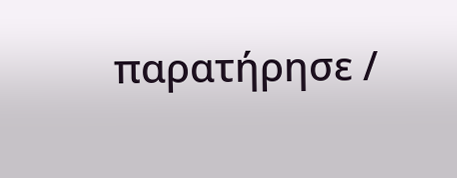παρατήρησε /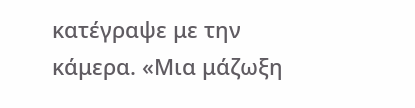κατέγραψε με την κάμερα. «Μια μάζωξη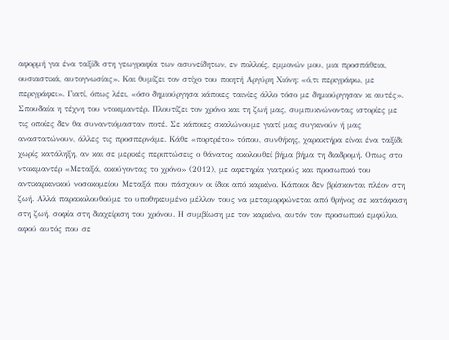αφορμή για ένα ταξίδι στη γεωγραφία των ασυνείδητων, εν πολλοίς, εμμονών μου, μια προσπάθεια, ουσιαστικά, αυτογνωσίας». Και θυμίζει τον στίχο του ποιητή Αργύρη Χιόνη: «ό,τι περιγράφω, με περιγράφει». Γιατί, όπως λέει, «όσο δημιούργησα κάποιες ταινίες άλλο τόσο με δημιούργησαν κι αυτές».
Σπουδαία η τέχνη του ντοκιμαντέρ. Πλουτίζει τον χρόνο και τη ζωή μας, συμπυκνώνοντας ιστορίες με τις οποίες δεν θα συναντιόμασταν ποτέ. Σε κάποιες σκαλώνουμε γιατί μας συγκινούν ή μας αναστατώνουν, άλλες τις προσπερνάμε. Κάθε «πορτρέτο» τόπου, συνθήκης, χαρακτήρα είναι ένα ταξίδι χωρίς κατάληξη, αν και σε μερικές περιπτώσεις ο θάνατος ακολουθεί βήμα βήμα τη διαδρομή. Οπως στο ντοκιμαντέρ «Μεταξά, ακούγοντας το χρόνο» (2012), με αφετηρία γιατρούς και προσωπικό του αντικαρκινικού νοσοκομείου Μεταξά που πάσχουν οι ίδιοι από καρκίνο. Κάποιοι δεν βρίσκονται πλέον στη ζωή. Αλλά παρακολουθούμε το υποθηκευμένο μέλλον τους να μεταμορφώνεται από θρήνος σε κατάφαση στη ζωή, σοφία στη διαχείριση του χρόνου. Η συμβίωση με τον καρκίνο, αυτόν τον προσωπικό εμφύλιο, αφού αυτός που σε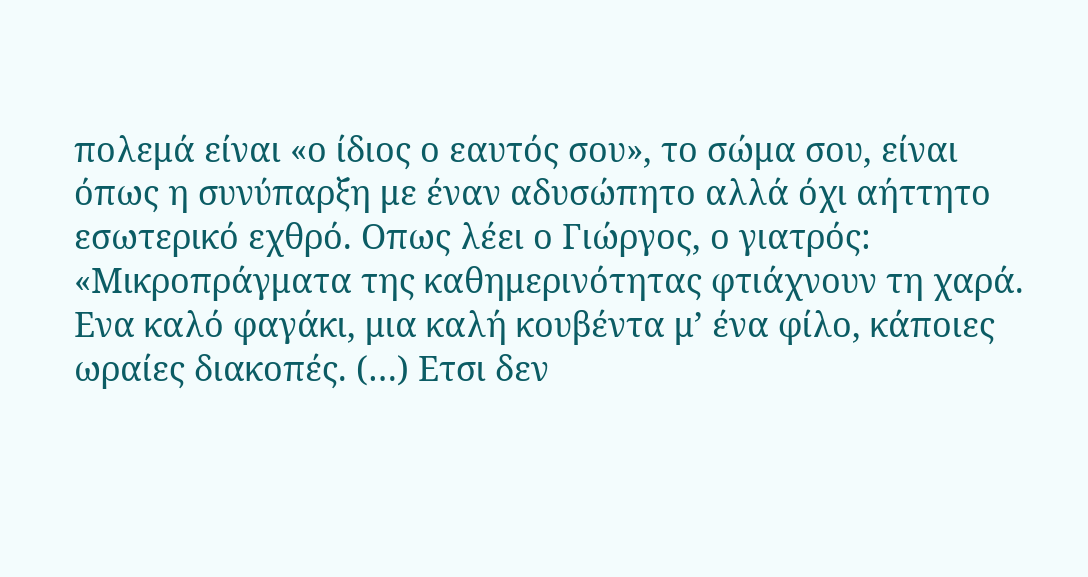πολεμά είναι «ο ίδιος ο εαυτός σου», το σώμα σου, είναι όπως η συνύπαρξη με έναν αδυσώπητο αλλά όχι αήττητο εσωτερικό εχθρό. Οπως λέει ο Γιώργος, ο γιατρός: «Μικροπράγματα της καθημερινότητας φτιάχνουν τη χαρά. Ενα καλό φαγάκι, μια καλή κουβέντα μ’ ένα φίλο, κάποιες ωραίες διακοπές. (…) Ετσι δεν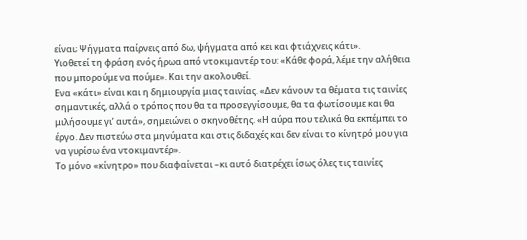είναι; Ψήγματα παίρνεις από δω, ψήγματα από κει και φτιάχνεις κάτι».
Υιοθετεί τη φράση ενός ήρωα από ντοκιμαντέρ του: «Κάθε φορά, λέμε την αλήθεια που μπορούμε να πούμε». Και την ακολουθεί.
Ενα «κάτι» είναι και η δημιουργία μιας ταινίας. «Δεν κάνουν τα θέματα τις ταινίες σημαντικές, αλλά ο τρόπος που θα τα προσεγγίσουμε, θα τα φωτίσουμε και θα μιλήσουμε γι’ αυτά», σημειώνει ο σκηνοθέτης. «Η αύρα που τελικά θα εκπέμπει το έργο. Δεν πιστεύω στα μηνύματα και στις διδαχές και δεν είναι το κίνητρό μου για να γυρίσω ένα ντοκιμαντέρ».
Το μόνο «κίνητρο» που διαφαίνεται –κι αυτό διατρέχει ίσως όλες τις ταινίες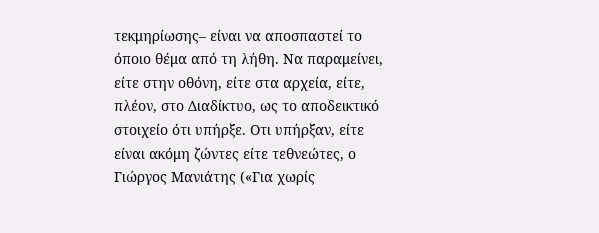τεκμηρίωσης– είναι να αποσπαστεί το όποιο θέμα από τη λήθη. Να παραμείνει, είτε στην οθόνη, είτε στα αρχεία, είτε, πλέον, στο Διαδίκτυο, ως το αποδεικτικό στοιχείο ότι υπήρξε. Οτι υπήρξαν, είτε είναι ακόμη ζώντες είτε τεθνεώτες, ο Γιώργος Μανιάτης («Για χωρίς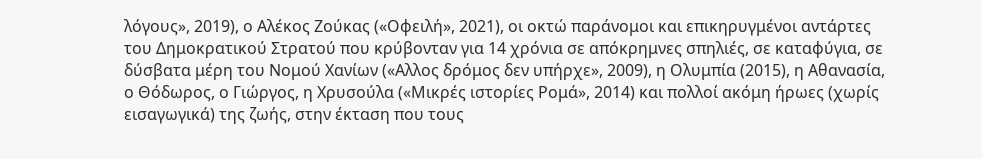λόγους», 2019), ο Αλέκος Ζούκας («Οφειλή», 2021), οι οκτώ παράνομοι και επικηρυγμένοι αντάρτες του Δημοκρατικού Στρατού που κρύβονταν για 14 χρόνια σε απόκρημνες σπηλιές, σε καταφύγια, σε δύσβατα μέρη του Νομού Χανίων («Αλλος δρόμος δεν υπήρχε», 2009), η Ολυμπία (2015), η Αθανασία, ο Θόδωρος, ο Γιώργος, η Χρυσούλα («Μικρές ιστορίες Ρομά», 2014) και πολλοί ακόμη ήρωες (χωρίς εισαγωγικά) της ζωής, στην έκταση που τους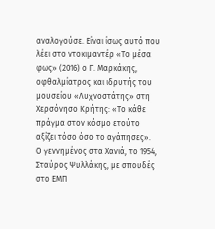αναλογούσε. Είναι ίσως αυτό που λέει στο ντοκιμαντέρ «Το μέσα φως» (2016) ο Γ. Μαρκάκης, οφθαλμίατρος και ιδρυτής του μουσείου «Λυχνοστάτης» στη Χερσόνησο Κρήτης: «Το κάθε πράγμα στον κόσμο ετούτο αξίζει τόσο όσο το αγάπησες».
Ο γεννημένος στα Χανιά, το 1954, Σταύρος Ψυλλάκης, με σπουδές στο ΕΜΠ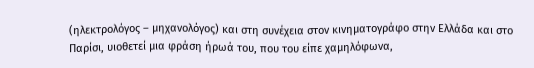(ηλεκτρολόγος – μηχανολόγος) και στη συνέχεια στον κινηματογράφο στην Ελλάδα και στο Παρίσι, υιοθετεί μια φράση ήρωά του, που του είπε χαμηλόφωνα,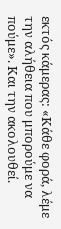εκτός κάμερας: «Κάθε φορά, λέμε την αλήθεια που μπορούμε να πούμε». Και την ακολουθεί.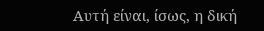Αυτή είναι, ίσως, η δική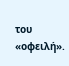του «οφειλή».